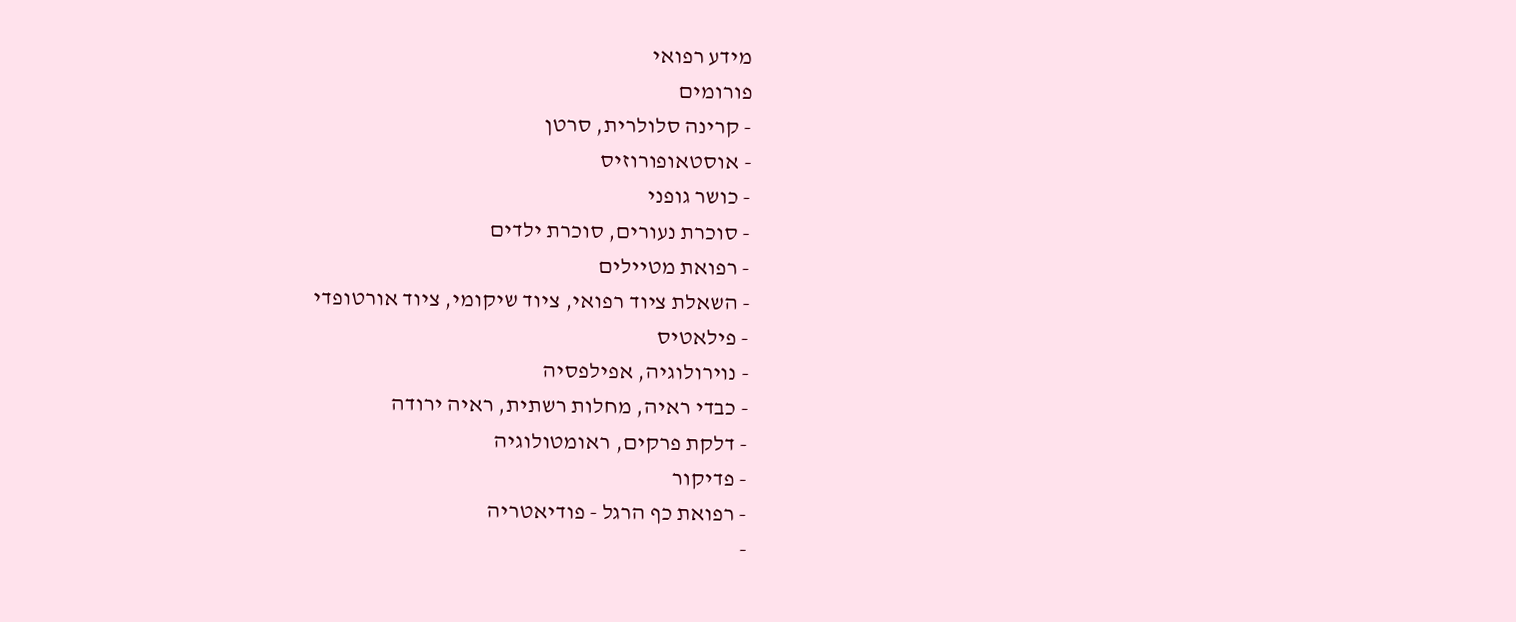מידע רפואי
פורומים
- קרינה סלולרית, סרטן
- אוסטאופורוזיס
- כושר גופני
- סוכרת נעורים, סוכרת ילדים
- רפואת מטיילים
- השאלת ציוד רפואי, ציוד שיקומי, ציוד אורטופדי
- פילאטיס
- נוירולוגיה, אפילפסיה
- כבדי ראיה, מחלות רשתית, ראיה ירודה
- דלקת פרקים, ראומטולוגיה
- פדיקור
- רפואת כף הרגל - פודיאטריה
-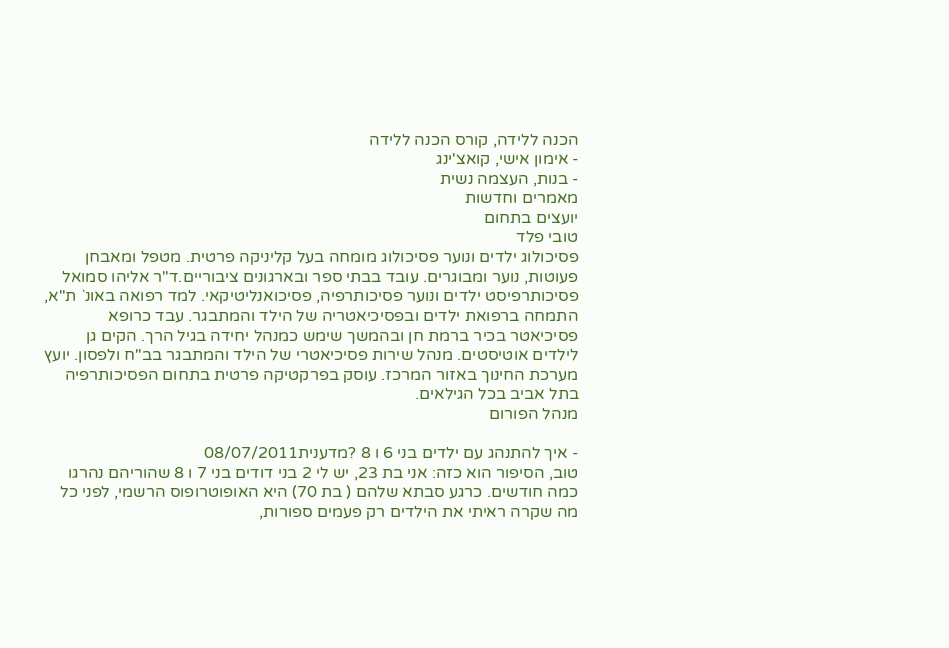הכנה ללידה, קורס הכנה ללידה
- אימון אישי, קואצ'ינג
- בנות, העצמה נשית
מאמרים וחדשות
יועצים בתחום
טובי פלד
פסיכולוג ילדים ונוער פסיכולוג מומחה בעל קליניקה פרטית. מטפל ומאבחן פעוטות, נוער ומבוגרים. עובד בבתי ספר ובארגונים ציבוריים.ד"ר אליהו סמואל
פסיכותרפיסט ילדים ונוער פסיכותרפיה, פסיכואנליטיקאי. למד רפואה באונ` ת"א, התמחה ברפואת ילדים ובפסיכיאטריה של הילד והמתבגר. עבד כרופא פסיכיאטר בכיר ברמת חן ובהמשך שימש כמנהל יחידה בגיל הרך. הקים גן לילדים אוטיסטים. מנהל שירות פסיכיאטרי של הילד והמתבגר בב"ח ולפסון. יועץ מערכת החינוך באזור המרכז. עוסק בפרקטיקה פרטית בתחום הפסיכותרפיה בתל אביב בכל הגילאים.
מנהל הפורום

- איך להתנהג עם ילדים בני 6 ו 8 ?מדענית08/07/2011
טוב, הסיפור הוא כזה: אני בת 23, יש לי 2 בני דודים בני 7 ו 8 שהוריהם נהרגו כמה חודשים. כרגע סבתא שלהם ( בת 70) היא האופוטרופוס הרשמי, לפני כל מה שקרה ראיתי את הילדים רק פעמים ספורות,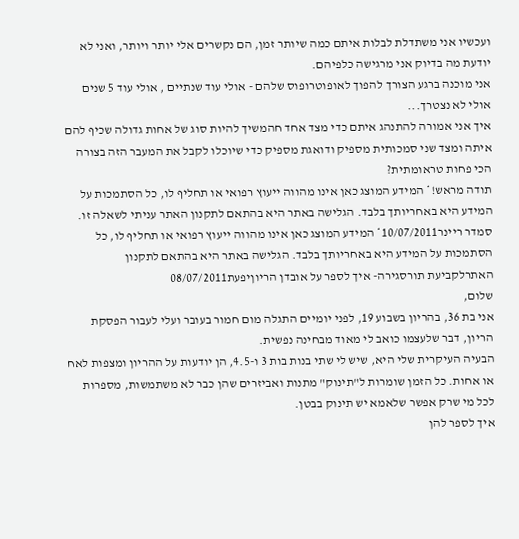ועכשיו אני משתדלת לבלות איתם כמה שיותר זמן, הם נקשרים אלי יותר ויותר, ואני לא יודעת מה בדיוק אני מרגישה כלפיהם.
אני מוכנה ברגע הצורך להפוך לאופוטרופוס שלהם - אולי עוד שנתיים , אולי עוד 5 שנים אולי לא נצטרך...
איך אני אמורה להתנהג איתם כדי מצד אחד חהמשיך להיות סוג של אחות גדולה שכיף להם איתה ומצד שני סמכותית מספיק ודואגת מספיק כדי שיוכלו לקבל את המעבר הזה בצורה הכי פחות טראומתית?
תודה מראש!* המידע המוצג כאן אינו מהווה ייעוץ רפואי או תחליף לו, כל הסתמכות על המידע היא באחריותך בלבד. הגלישה באתר היא בהתאם לתקנון האתר עניתי לשאלה זו.
סמדר ריינר10/07/2011* המידע המוצג כאן אינו מהווה ייעוץ רפואי או תחליף לו, כל הסתמכות על המידע היא באחריותך בלבד. הגלישה באתר היא בהתאם לתקנון האתרלקביעת תורסגירה- איך לספר על אובדן הריוןיפעת08/07/2011
שלום,
אני בת 36, בהריון בשבוע 19, לפני יומיים התגלה מום חמור בעובר ועלי לעבור הפסקת הריון, דבר שלעצמו כואב לי מאוד מבחינה נפשית.
הבעיה העיקרית שלי היא, שיש לי שתי בנות בות 3 ו-4.5, הן יודעות על ההריון ומצפות לאח או אחות. כל הזמן שומרות ל"תינוק" מתנות ואביזרים שהן כבר לא משתמשות, מספרות לכל מי שרק אפשר שלאמא יש תינוק בבטן.
איך לספר להן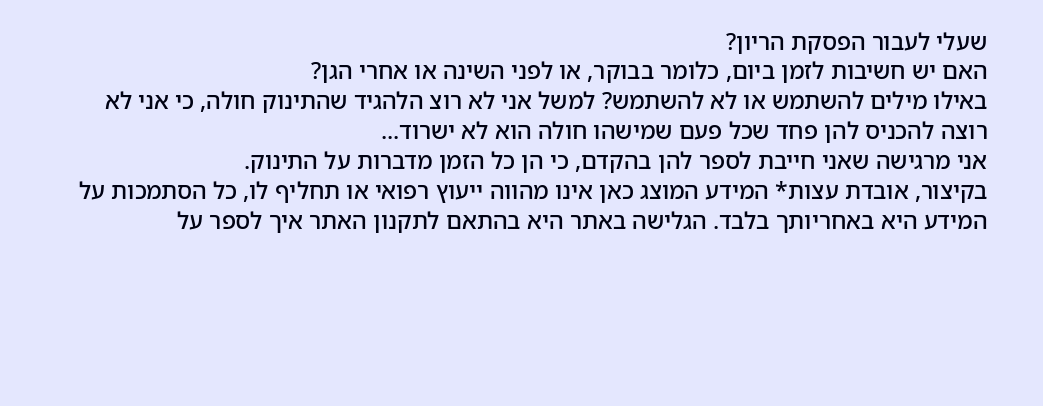שעלי לעבור הפסקת הריון?
האם יש חשיבות לזמן ביום, כלומר בבוקר, או לפני השינה או אחרי הגן?
באילו מילים להשתמש או לא להשתמש? למשל אני לא רוצ הלהגיד שהתינוק חולה, כי אני לא רוצה להכניס להן פחד שכל פעם שמישהו חולה הוא לא ישרוד...
אני מרגישה שאני חייבת לספר להן בהקדם, כי הן כל הזמן מדברות על התינוק.
בקיצור, אובדת עצות* המידע המוצג כאן אינו מהווה ייעוץ רפואי או תחליף לו, כל הסתמכות על המידע היא באחריותך בלבד. הגלישה באתר היא בהתאם לתקנון האתר איך לספר על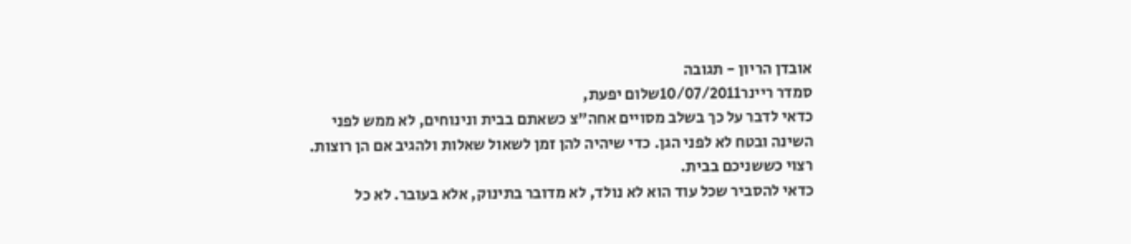אובדן הריון - תגובה
סמדר ריינר10/07/2011שלום יפעת,
כדאי לדבר על כך בשלב מסויים אחה"צ כשאתם בבית ונינוחים, לא ממש לפני השינה ובטח לא לפני הגן. כדי שיהיה להן זמן לשאול שאלות ולהגיב אם הן רוצות. רצוי כששניכם בבית.
כדאי להסביר שכל עוד הוא לא נולד, לא מדובר בתינוק, אלא בעובר. לא כל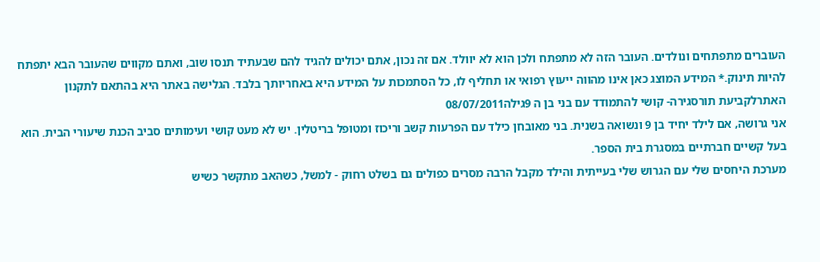העוברים מתפתחים ונולדים. העובר הזה לא מתפתח ולכן הוא לא יוולד. אם זה נכון, אתם יכולים להגיד להם שבעתיד תנסו שוב, ואתם מקווים שהעובר הבא יתפתח להיות תינוק.* המידע המוצג כאן אינו מהווה ייעוץ רפואי או תחליף לו, כל הסתמכות על המידע היא באחריותך בלבד. הגלישה באתר היא בהתאם לתקנון האתרלקביעת תורסגירה- קושי להתמודד עם בני בן ה 9גילה08/07/2011
אני גרושה, אם לילד יחיד בן 9 ונשואה בשנית. בני מאובחן כילד עם הפרעות קשב וריכוז ומטופל בריטלין. יש לא מעט קושי ועימותים סביב הכנת שיעורי הבית. הוא בעל קשיים חברתיים במסגרת בית הספר.
מערכת היחסים שלי עם הגרוש שלי בעייתית והילד מקבל הרבה מסרים כפולים גם בשלט רחוק - למשל, כשהאב מתקשר כשיש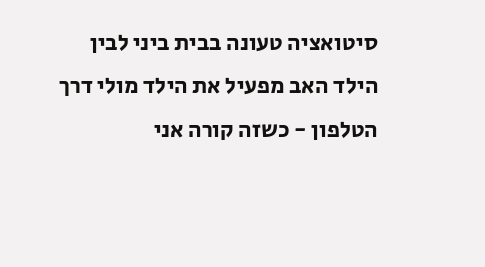סיטואציה טעונה בבית ביני לבין הילד האב מפעיל את הילד מולי דרך הטלפון - כשזה קורה אני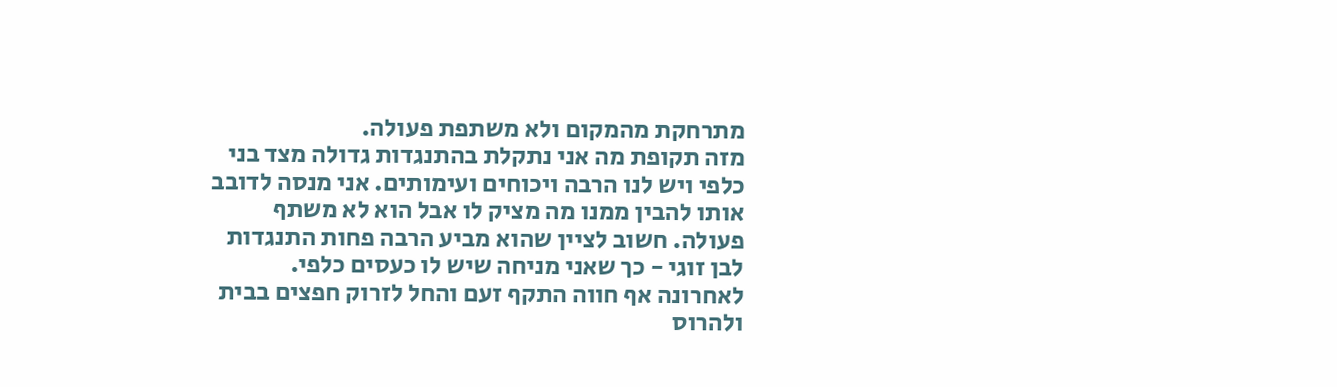מתרחקת מהמקום ולא משתפת פעולה.
מזה תקופת מה אני נתקלת בהתנגדות גדולה מצד בני כלפי ויש לנו הרבה ויכוחים ועימותים. אני מנסה לדובב אותו להבין ממנו מה מציק לו אבל הוא לא משתף פעולה. חשוב לציין שהוא מביע הרבה פחות התנגדות לבן זוגי - כך שאני מניחה שיש לו כעסים כלפי.
לאחרונה אף חווה התקף זעם והחל לזרוק חפצים בבית ולהרוס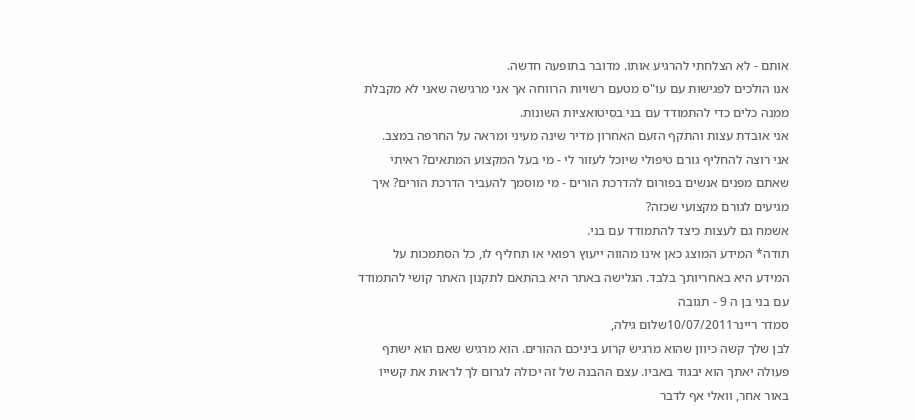אותם - לא הצלחתי להרגיע אותו. מדובר בתופעה חדשה.
אנו הולכים לפגישות עם עו"ס מטעם רשויות הרווחה אך אני מרגישה שאני לא מקבלת ממנה כלים כדי להתמודד עם בני בסיטואציות השונות.
אני אובדת עצות והתקף הזעם האחרון מדיר שינה מעיני ומראה על החרפה במצב.
אני רוצה להחליף גורם טיפולי שיוכל לעזור לי - מי בעל המקצוע המתאים? ראיתי שאתם מפנים אנשים בפורום להדרכת הורים - מי מוסמך להעביר הדרכת הורים? איך מגיעים לגורם מקצועי שכזה?
אשמח גם לעצות כיצד להתמודד עם בני.
תודה* המידע המוצג כאן אינו מהווה ייעוץ רפואי או תחליף לו, כל הסתמכות על המידע היא באחריותך בלבד. הגלישה באתר היא בהתאם לתקנון האתר קושי להתמודד עם בני בן ה 9 - תגובה
סמדר ריינר10/07/2011שלום גילה,
לבן שלך קשה כיוון שהוא מרגיש קרוע ביניכם ההורים. הוא מרגיש שאם הוא ישתף פעולה יאתך הוא יבגוד באביו. עצם ההבנה של זה יכולה לגרום לך לראות את קשייו באור אחר, וואלי אף לדבר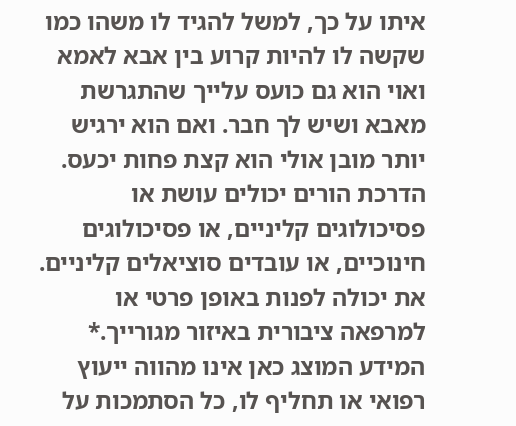איתו על כך, למשל להגיד לו משהו כמו שקשה לו להיות קרוע בין אבא לאמא ואוי הוא גם כועס עלייך שהתגרשת מאבא ושיש לך חבר. ואם הוא ירגיש יותר מובן אולי הוא קצת פחות יכעס.
הדרכת הורים יכולים עושת או פסיכולוגים קליניים, או פסיכולוגים חינוכיים, או עובדים סוציאלים קליניים. את יכולה לפנות באופן פרטי או למרפאה ציבורית באיזור מגורייך.* המידע המוצג כאן אינו מהווה ייעוץ רפואי או תחליף לו, כל הסתמכות על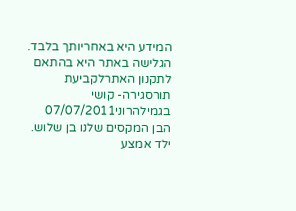המידע היא באחריותך בלבד. הגלישה באתר היא בהתאם לתקנון האתרלקביעת תורסגירה- קושי בגמילהרוני07/07/2011
הבן המקסים שלנו בן שלוש. ילד אמצע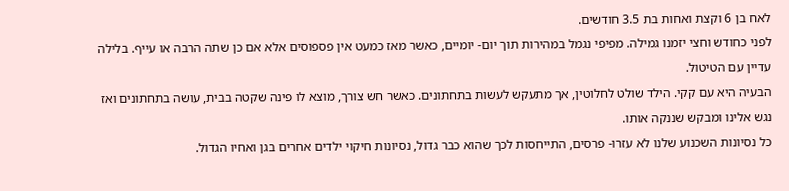לאח בן 6 וקצת ואחות בת 3.5 חודשים.
לפני כחודש וחצי יזמנו גמילה. מפיפי נגמל במהירות תוך יום- יומיים, כאשר מאז כמעט אין פספוסים אלא אם כן שתה הרבה או עייף. בלילה עדיין עם הטיטול.
הבעיה היא עם קקי. הילד שולט לחלוטין, אך מתעקש לעשות בתחתונים. כאשר חש צורך, מוצא לו פינה שקטה בבית, עושה בתחתונים ואז נגש אלינו ומבקש שננקה אותו.
כל נסיונות השכנוע שלנו לא עזרו- פרסים, התייחסות לכך שהוא כבר גדול, נסיונות חיקוי ילדים אחרים בגן ואחיו הגדול.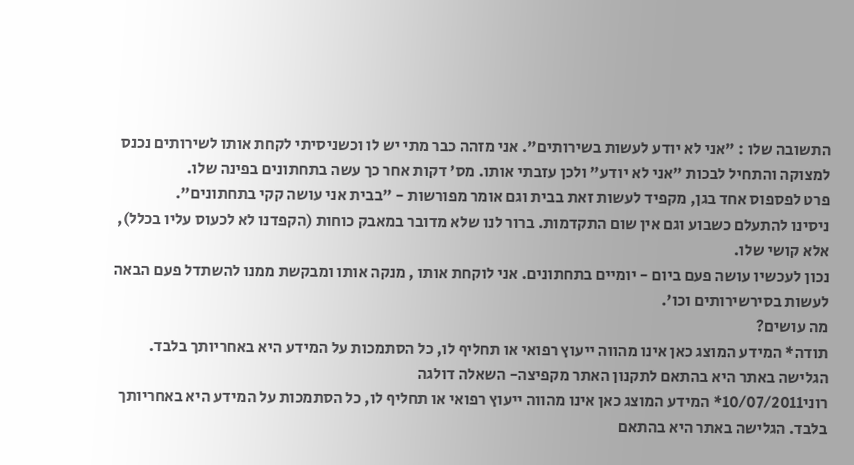התשובה שלו : "אני לא יודע לעשות בשירותים". אני מזהה כבר מתי יש לו וכשניסיתי לקחת אותו לשירותים נכנס למצוקה והתחיל לבכות "אני לא יודע" ולכן עזבתי אותו. מס' דקות אחר כך עשה בתחתונים בפינה שלו.
פרט לפספוס אחד בגן, מקפיד לעשות זאת בבית וגם אומר מפורשות - "בבית אני עושה קקי בתחתונים".
ניסינו להתעלם כשבוע וגם אין שום התקדמות. ברור לנו שלא מדובר במאבק כוחות (הקפדנו לא לכעוס עליו בכלל), אלא קושי שלו.
נכון לעכשיו עושה פעם ביום - יומיים בתחתונים. אני לוקחת אותו , מנקה אותו ומבקשת ממנו להשתדל פעם הבאה לעשות בסירשירותים וכו'.
מה עושים?
תודה* המידע המוצג כאן אינו מהווה ייעוץ רפואי או תחליף לו, כל הסתמכות על המידע היא באחריותך בלבד. הגלישה באתר היא בהתאם לתקנון האתר מקפיצה- השאלה דולגה
רוני10/07/2011* המידע המוצג כאן אינו מהווה ייעוץ רפואי או תחליף לו, כל הסתמכות על המידע היא באחריותך בלבד. הגלישה באתר היא בהתאם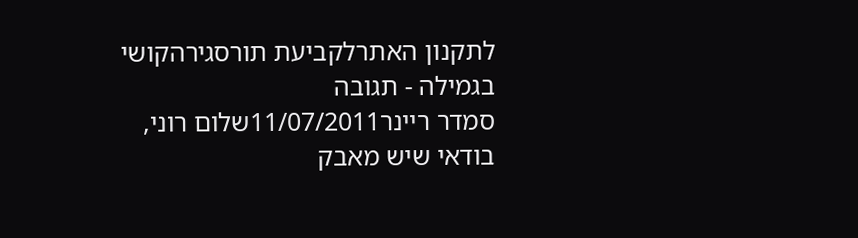לתקנון האתרלקביעת תורסגירהקושי בגמילה - תגובה
סמדר ריינר11/07/2011שלום רוני,
בודאי שיש מאבק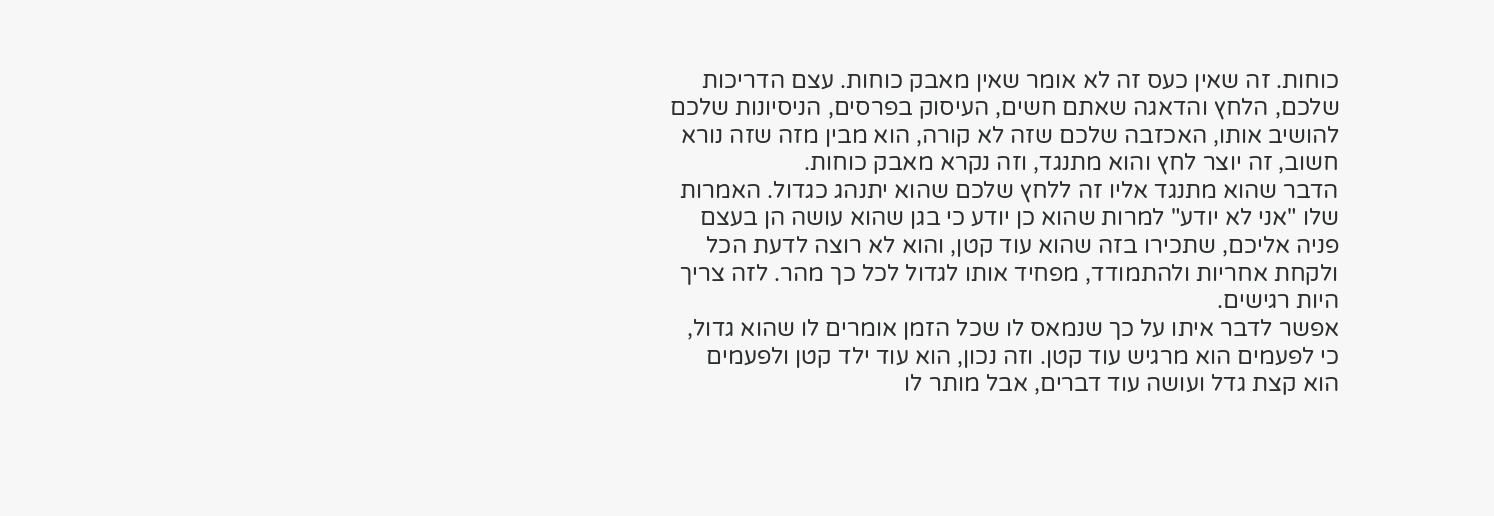כוחות. זה שאין כעס זה לא אומר שאין מאבק כוחות. עצם הדריכות שלכם, הלחץ והדאגה שאתם חשים, העיסוק בפרסים, הניסיונות שלכם להושיב אותו, האכזבה שלכם שזה לא קורה, הוא מבין מזה שזה נורא חשוב, זה יוצר לחץ והוא מתנגד, וזה נקרא מאבק כוחות.
הדבר שהוא מתנגד אליו זה ללחץ שלכם שהוא יתנהג כגדול. האמרות שלו "אני לא יודע" למרות שהוא כן יודע כי בגן שהוא עושה הן בעצם פניה אליכם, שתכירו בזה שהוא עוד קטן, והוא לא רוצה לדעת הכל ולקחת אחריות ולהתמודד, מפחיד אותו לגדול לכל כך מהר. לזה צריך היות רגישים.
אפשר לדבר איתו על כך שנמאס לו שכל הזמן אומרים לו שהוא גדול, כי לפעמים הוא מרגיש עוד קטן. וזה נכון, הוא עוד ילד קטן ולפעמים הוא קצת גדל ועושה עוד דברים, אבל מותר לו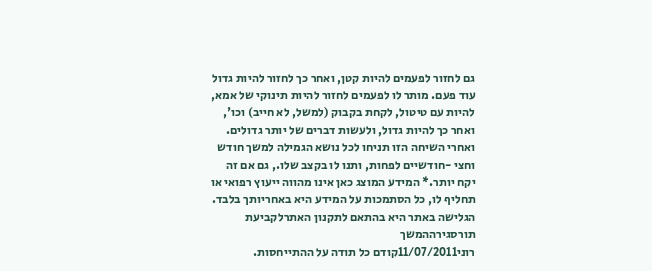גם לחזור לפעמים להיות קטן, ואחר כך לחזור להיות גדול עוד פעם. מותר לו לפעמים לחזור להיות תינוקי של אמא, להיות עם טיטול, לקחת בקבוק (למשל, לא חייב) וכו', ואחר כך להיות גדול, ולעשות דברים של יותר גדולים.
ואחרי השיחה הזו תניחו לכל נושא הגמילה למשך חודש וחצי -חודשיים לפחות, ותנו לו בקצב שלו., גם אם זה יקח יותר.* המידע המוצג כאן אינו מהווה ייעוץ רפואי או תחליף לו, כל הסתמכות על המידע היא באחריותך בלבד. הגלישה באתר היא בהתאם לתקנון האתרלקביעת תורסגירההמשך
רוני11/07/2011קודם כל תודה על ההתייחסות.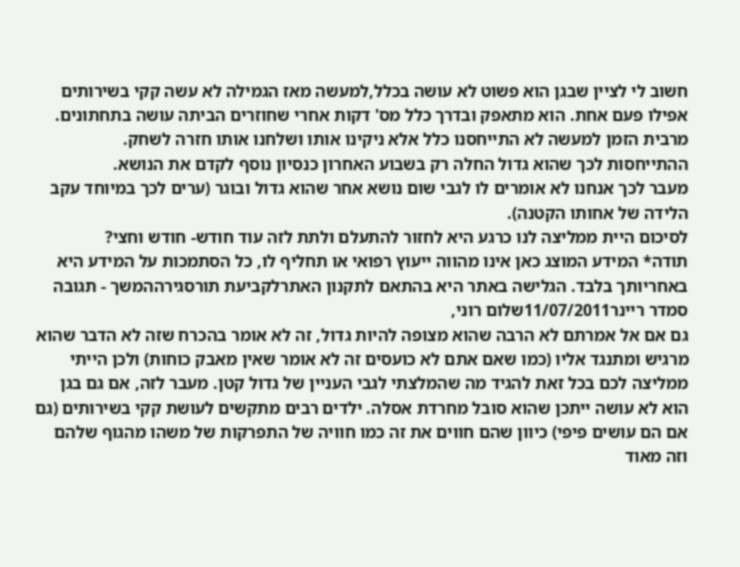חשוב לי לציין שבגן הוא פשוט לא עושה בכלל,למעשה מאז הגמילה לא עשה קקי בשירותים אפילו פעם אחת. הוא מתאפק ובדרך כלל מס' דקות אחרי שחוזרים הביתה עושה בתחתונים. מרבית הזמן למעשה לא התייחסנו כלל אלא ניקינו אותו ושלחנו אותו חזרה לשחק.
ההתייחסות לכך שהוא גדול החלה רק בשבוע האחרון כנסיון נוסף לקדם את הנושא.
מעבר לכך אנחנו לא אומרים לו לגבי שום נושא אחר שהוא גדול ובוגר (ערים לכך במיוחד עקב הלידה של אחותו הקטנה).
לסיכום היית ממליצה לנו כרגע היא לחזור להתעלם ולתת לזה עוד חודש- חודש וחצי?
תודה* המידע המוצג כאן אינו מהווה ייעוץ רפואי או תחליף לו, כל הסתמכות על המידע היא באחריותך בלבד. הגלישה באתר היא בהתאם לתקנון האתרלקביעת תורסגירההמשך - תגובה
סמדר ריינר11/07/2011שלום רוני,
גם אם אל אמרתם לא הרבה שהוא מצופה להיות גדול, זה לא אומר בהכרח שזה לא הדבר שהוא מרגיש ומתנגד אליו (כמו שאם אתם לא כועסים זה לא אומר שאין מאבק כוחות) ולכן הייתי ממליצה לכם בכל זאת להגיד מה שהמלצתי לגבי העניין של גדול קטן. מעבר לזה, אם גם בגן הוא לא עושה ייתכן שהוא סובל מחרדת אסלה. ילדים רבים מתקשים לעושת קקי בשירותים (גם אם הם עושים פיפי) כיוון שהם חווים את זה כמו חוויה של התפרקות של משהו מהגוף שלהם וזה מאוד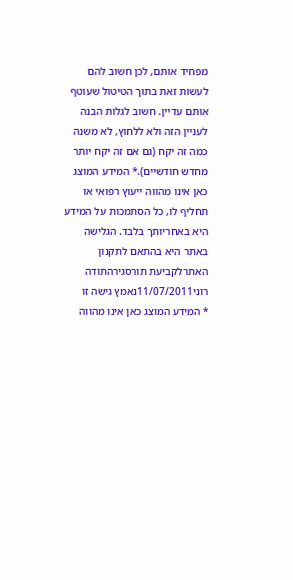מפחיד אותם, לכן חשוב להם לעשות זאת בתוך הטיטול שעוטף אותם עדיין. חשוב לגלות הבנה לעניין הזה ולא ללחוץ, לא משנה כמה זה יקח (גם אם זה יקח יותר מחדש חודשיים).* המידע המוצג כאן אינו מהווה ייעוץ רפואי או תחליף לו, כל הסתמכות על המידע היא באחריותך בלבד. הגלישה באתר היא בהתאם לתקנון האתרלקביעת תורסגירהתודה
רוני11/07/2011נאמץ גישה זו
* המידע המוצג כאן אינו מהווה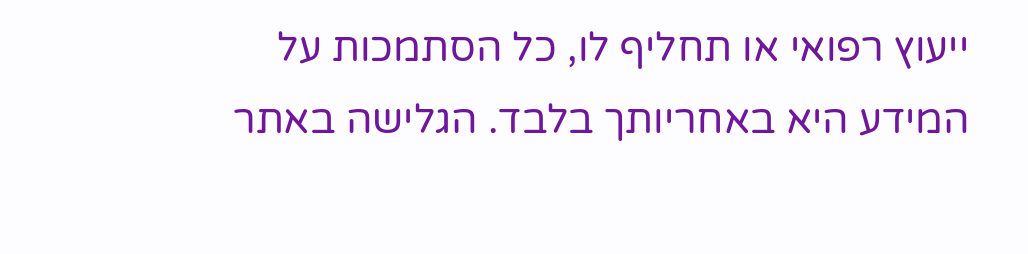ייעוץ רפואי או תחליף לו, כל הסתמכות על המידע היא באחריותך בלבד. הגלישה באתר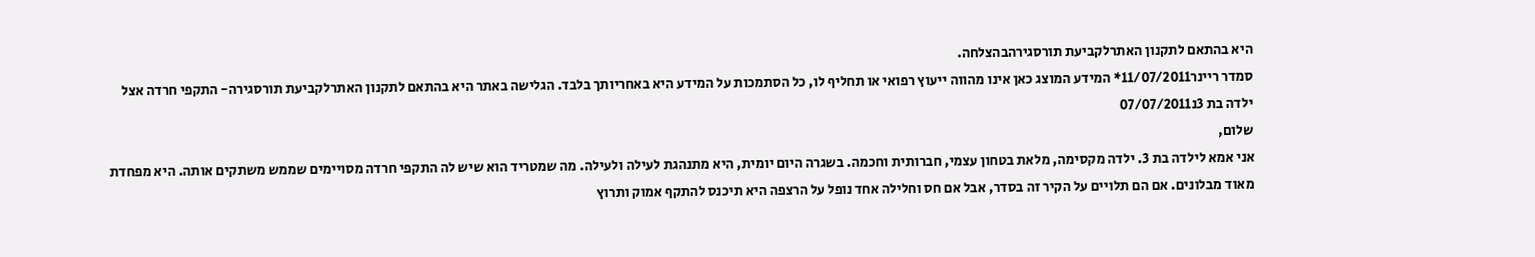היא בהתאם לתקנון האתרלקביעת תורסגירהבהצלחה.
סמדר ריינר11/07/2011* המידע המוצג כאן אינו מהווה ייעוץ רפואי או תחליף לו, כל הסתמכות על המידע היא באחריותך בלבד. הגלישה באתר היא בהתאם לתקנון האתרלקביעת תורסגירה- התקפי חרדה אצל ילדה בת 3נ07/07/2011
שלום,
אני אמא לילדה בת 3. ילדה מקסימה, מלאת בטחון עצמי, חברותית וחכמה. בשגרה היום יומית, היא מתנהגת לעילה ולעילה. מה שמטריד הוא שיש לה התקפי חרדה מסויימים שממש משתקים אותה. היא מפחדת מאוד מבלונים. אם הם תלויים על הקיר זה בסדר, אבל אם חס וחלילה אחד נופל על הרצפה היא תיכנס להתקף אמוק ותרוץ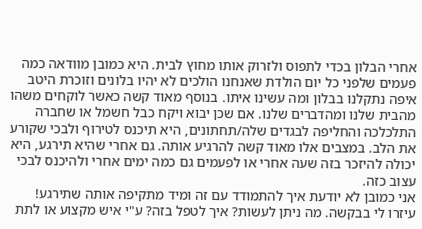אחרי הבלון בכדי לתפוס ולזרוק אותו מחוץ לבית. היא כמובן מוודאה כמה פעמים שלפני כל יום הולדת שאנחנו הולכים לא יהיו בלונים וזוכרת היטב איפה נתקלנו בבלון ומה עשינו איתו. בנוסף מאוד קשה כאשר לוקחים משהו מהבית שלנו ומהדברים שלנו. אם שכן יבוא ויקח כבל חשמל או שחברה התלכלכה והחליפה לבגדים שלה/תחתונים, היא תיכנס לטירוף ולבכי שקורע את הלב. במצבים אלו מאוד קשה להרגיע אותה. גם אחרי שהיא תירגע, היא יכולה להיזכר בזה שעה אחרי או לפעמים גם כמה ימים אחרי ולהיכנס לבכי עצוב כזה.
אני כמובן לא יודעת איך להתמודד עם זה ומיד מתקיפה אותה שתירגע!
עיזרו לי בבקשה. מה ניתן לעשות? איך לטפל בזה? ע"י איש מקצוע או לתת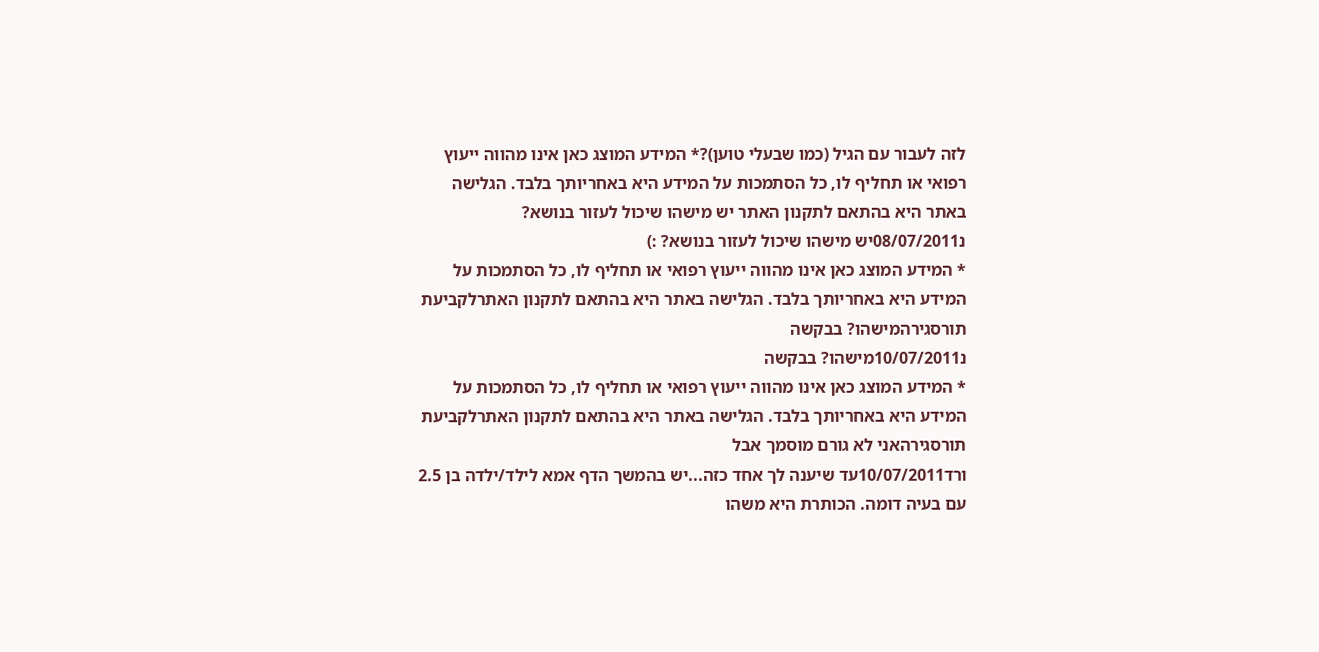לזה לעבור עם הגיל (כמו שבעלי טוען)?* המידע המוצג כאן אינו מהווה ייעוץ רפואי או תחליף לו, כל הסתמכות על המידע היא באחריותך בלבד. הגלישה באתר היא בהתאם לתקנון האתר יש מישהו שיכול לעזור בנושא?
נ08/07/2011יש מישהו שיכול לעזור בנושא? :)
* המידע המוצג כאן אינו מהווה ייעוץ רפואי או תחליף לו, כל הסתמכות על המידע היא באחריותך בלבד. הגלישה באתר היא בהתאם לתקנון האתרלקביעת תורסגירהמישהו? בבקשה
נ10/07/2011מישהו? בבקשה
* המידע המוצג כאן אינו מהווה ייעוץ רפואי או תחליף לו, כל הסתמכות על המידע היא באחריותך בלבד. הגלישה באתר היא בהתאם לתקנון האתרלקביעת תורסגירהאני לא גורם מוסמך אבל
ורד10/07/2011עד שיענה לך אחד כזה...יש בהמשך הדף אמא לילד/ילדה בן 2.5 עם בעיה דומה. הכותרת היא משהו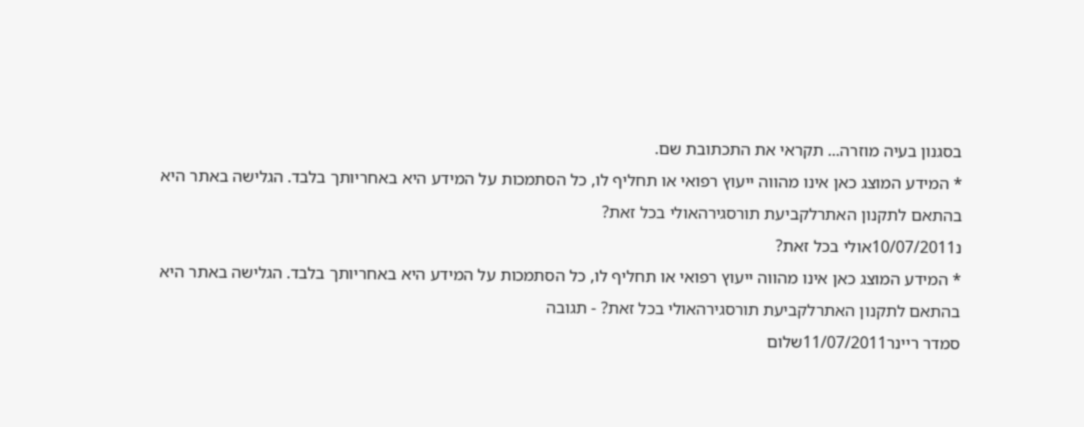בסגנון בעיה מוזרה... תקראי את התכתובת שם.
* המידע המוצג כאן אינו מהווה ייעוץ רפואי או תחליף לו, כל הסתמכות על המידע היא באחריותך בלבד. הגלישה באתר היא בהתאם לתקנון האתרלקביעת תורסגירהאולי בכל זאת?
נ10/07/2011אולי בכל זאת?
* המידע המוצג כאן אינו מהווה ייעוץ רפואי או תחליף לו, כל הסתמכות על המידע היא באחריותך בלבד. הגלישה באתר היא בהתאם לתקנון האתרלקביעת תורסגירהאולי בכל זאת? - תגובה
סמדר ריינר11/07/2011שלום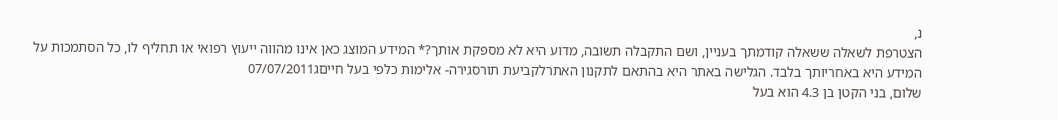נ,
הצטרפת לשאלה ששאלה קודמתך בעניין, ושם התקבלה תשובה, מדוע היא לא מספקת אותך?* המידע המוצג כאן אינו מהווה ייעוץ רפואי או תחליף לו, כל הסתמכות על המידע היא באחריותך בלבד. הגלישה באתר היא בהתאם לתקנון האתרלקביעת תורסגירה- אלימות כלפי בעל חייםג07/07/2011
שלום, בני הקטן בן 4.3 הוא בעל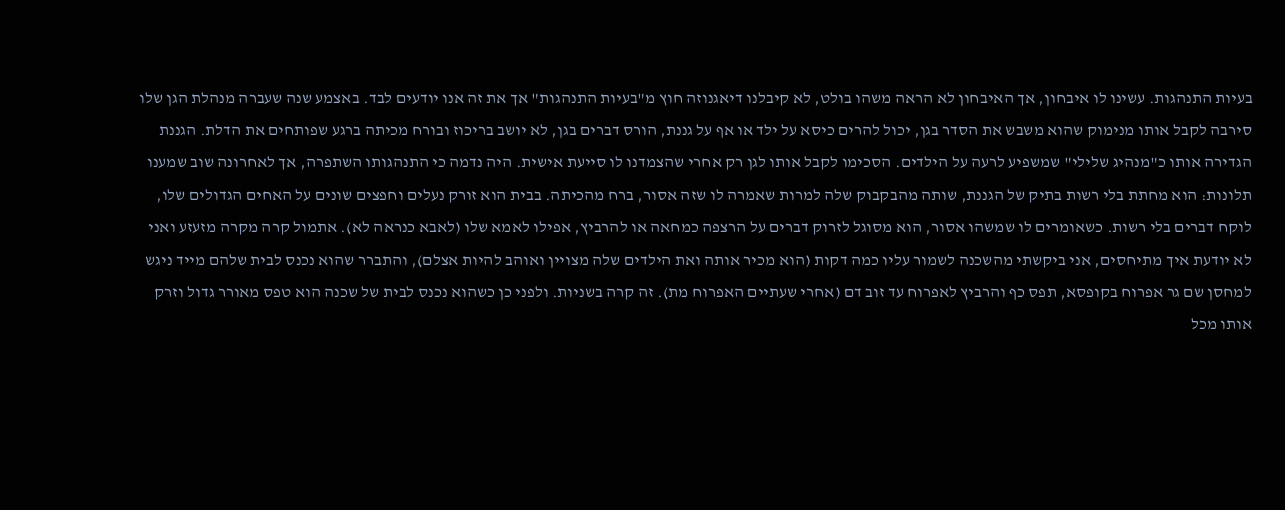בעיות התנהגות. עשינו לו איבחון, אך האיבחון לא הראה משהו בולט, לא קיבלנו דיאגנוזה חוץ מ"בעיות התנהגות" אך את זה אנו יודעים לבד. באצמע שנה שעברה מנהלת הגן שלו סירבה לקבל אותו מנימוק שהוא משבש את הסדר בגן, יכול להרים כיסא על ילד או אף על גננת, הורס דברים בגן, לא יושב בריכוז ובורח מכיתה ברגע שפותחים את הדלת. הגננת הגדירה אותו כ"מנהיג שלילי" שמשפיע לרעה על הילדים. הסכימו לקבל אותו לגן רק אחרי שהצמדנו לו סייעת אישית. היה נדמה כי התנהגותו השתפרה, אך לאחרונה שוב שמענו תלונות: הוא מחתת בלי רשות בתיק של הגננת, שותה מהבקבוק שלה למרות שאמרה לו שזה אסור, ברח מהכיתה. בבית הוא זורק נעלים וחפצים שונים על האחים הגדולים שלו, לוקח דברים בלי רשות. כשאומרים לו שמשהו אסור, הוא מסוגל לזרוק דברים על הרצפה כמחאה או להרביץ, אפילו לאמא שלו (לאבא כנראה לא). אתמול קרה מקרה מזעזע ואני לא יודעת איך מתיחסים, אני ביקשתי מהשכנה לשמור עליו כמה דקות (הוא מכיר אותה ואת הילדים שלה מצויין ואוהב להיות אצלם), והתברר שהוא נכנס לבית שלהם מייד ניגש למחסן שם גר אפרוח בקופסא, תפס כף והרביץ לאפרוח עד זוב דם (אחרי שעתיים האפרוח מת). זה קרה בשניות. ולפני כן כשהוא נכנס לבית של שכנה הוא טפס מאורר גדול וזרק אותו מכל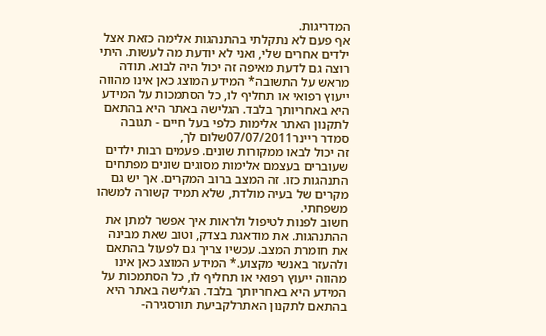המדריגות.
אף פעם לא נתקלתי בהתנהגות אלימה כזאת אצל ילדים אחרים שלי, ואני לא יודעת מה לעשות. היתי רוצה גם לדעת מאיפה זה יכול היה לבוא. תודה מראש על התשובה* המידע המוצג כאן אינו מהווה ייעוץ רפואי או תחליף לו, כל הסתמכות על המידע היא באחריותך בלבד. הגלישה באתר היא בהתאם לתקנון האתר אלימות כלפי בעל חיים - תגובה
סמדר ריינר07/07/2011שלום לך,
זה יכול לבאו ממקורות שונים. פעמים רבות ילדים שעוברים בעצמם אלימות מסוגים שונים מפתחים התנהגות כזו. זה המצב ברוב המקרים. אך יש גם מקרים של בעיה מולדת, שלא תמיד קשורה למשהו משפחתי.
חשוב לפנות לטיפול ולראות איך אפשר למתן את ההתנהגות. את מודאגת בצדק, וטוב שאת מבינה את חומרת המצב. עכשיו צריך גם לפעול בהתאם ולהעזר באנשי מקצוע.* המידע המוצג כאן אינו מהווה ייעוץ רפואי או תחליף לו, כל הסתמכות על המידע היא באחריותך בלבד. הגלישה באתר היא בהתאם לתקנון האתרלקביעת תורסגירה-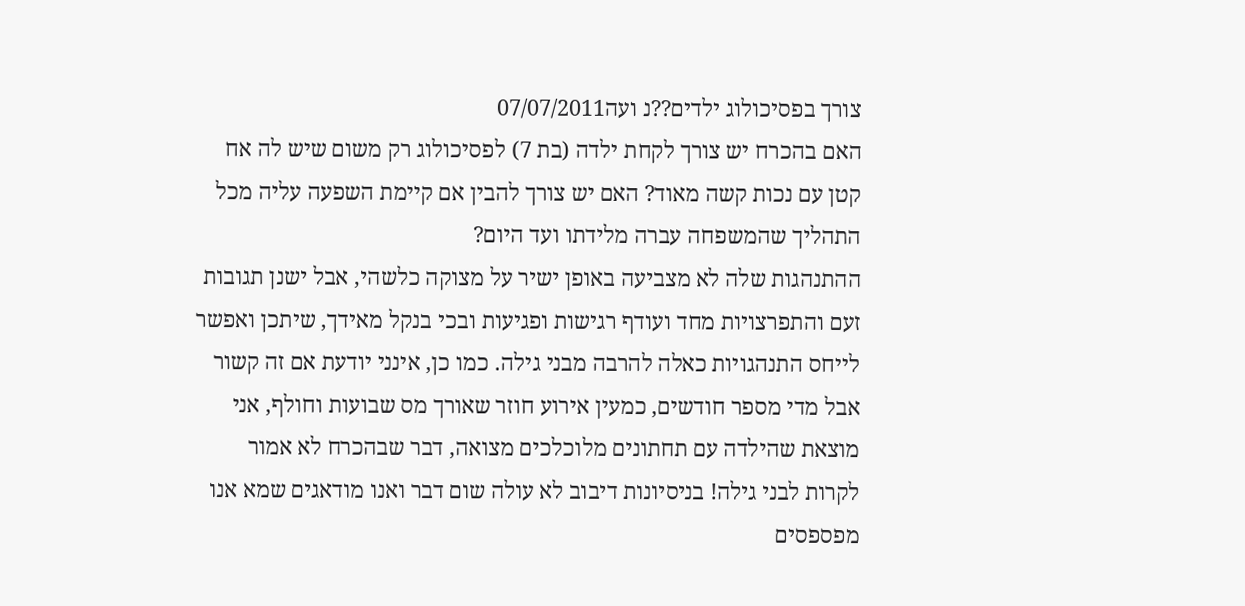צורך בפסיכולוג ילדים??נ ועה07/07/2011
האם בהכרח יש צורך לקחת ילדה (בת 7) לפסיכולוג רק משום שיש לה אח קטן עם נכות קשה מאוד? האם יש צורך להבין אם קיימת השפעה עליה מכל התהליך שהמשפחה עברה מלידתו ועד היום?
ההתנהגות שלה לא מצביעה באופן ישיר על מצוקה כלשהי, אבל ישנן תגובות זעם והתפרצויות מחד ועודף רגישות ופגיעות ובכי בנקל מאידך, שיתכן ואפשר לייחס התנהגויות כאלה להרבה מבני גילה. כמו כן, אינני יודעת אם זה קשור אבל מדי מספר חודשים, כמעין אירוע חוזר שאורך מס שבועות וחולף, אני מוצאת שהילדה עם תחתונים מלוכלכים מצואה, דבר שבהכרח לא אמור לקרות לבני גילה! בניסיונות דיבוב לא עולה שום דבר ואנו מודאגים שמא אנו מפספסים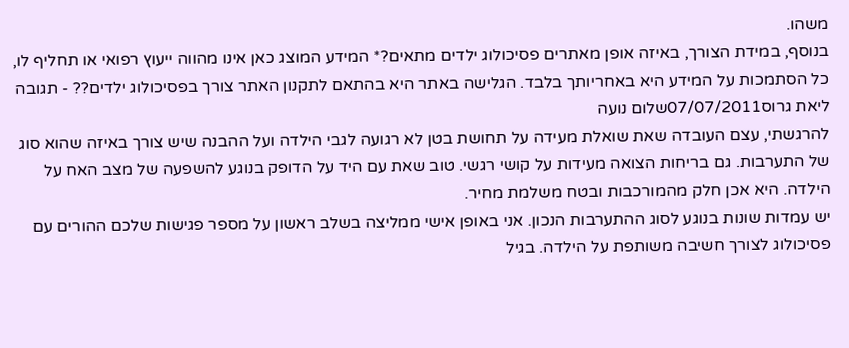משהו.
בנוסף, במידת הצורך, באיזה אופן מאתרים פסיכולוג ילדים מתאים?* המידע המוצג כאן אינו מהווה ייעוץ רפואי או תחליף לו, כל הסתמכות על המידע היא באחריותך בלבד. הגלישה באתר היא בהתאם לתקנון האתר צורך בפסיכולוג ילדים?? - תגובה
ליאת גרוס07/07/2011שלום נועה
להרגשתי, עצם העובדה שאת שואלת מעידה על תחושת בטן לא רגועה לגבי הילדה ועל ההבנה שיש צורך באיזה שהוא סוג של התערבות. גם בריחות הצואה מעידות על קושי רגשי. טוב שאת עם היד על הדופק בנוגע להשפעה של מצב האח על הילדה. היא אכן חלק מהמורכבות ובטח משלמת מחיר.
יש עמדות שונות בנוגע לסוג ההתערבות הנכון. אני באופן אישי ממליצה בשלב ראשון על מספר פגישות שלכם ההורים עם פסיכולוג לצורך חשיבה משותפת על הילדה. בגיל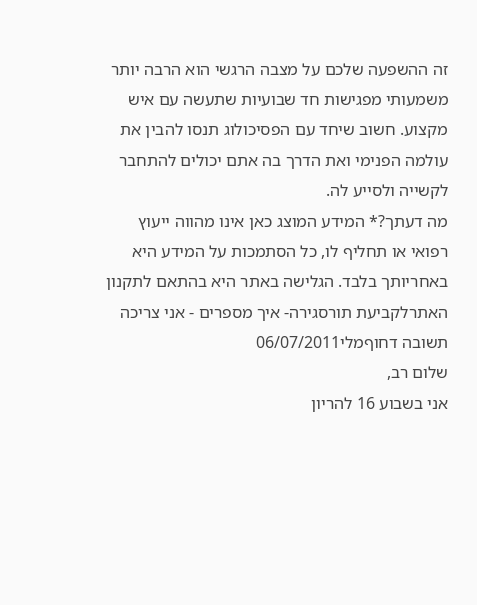זה ההשפעה שלכם על מצבה הרגשי הוא הרבה יותר משמעותי מפגישות חד שבועיות שתעשה עם איש מקצוע. חשוב שיחד עם הפסיכולוג תנסו להבין את עולמה הפנימי ואת הדרך בה אתם יכולים להתחבר לקשייה ולסייע לה.
מה דעתך?* המידע המוצג כאן אינו מהווה ייעוץ רפואי או תחליף לו, כל הסתמכות על המידע היא באחריותך בלבד. הגלישה באתר היא בהתאם לתקנון האתרלקביעת תורסגירה- איך מספרים - אני צריכה תשובה דחוףמלי06/07/2011
שלום רב,
אני בשבוע 16 להריון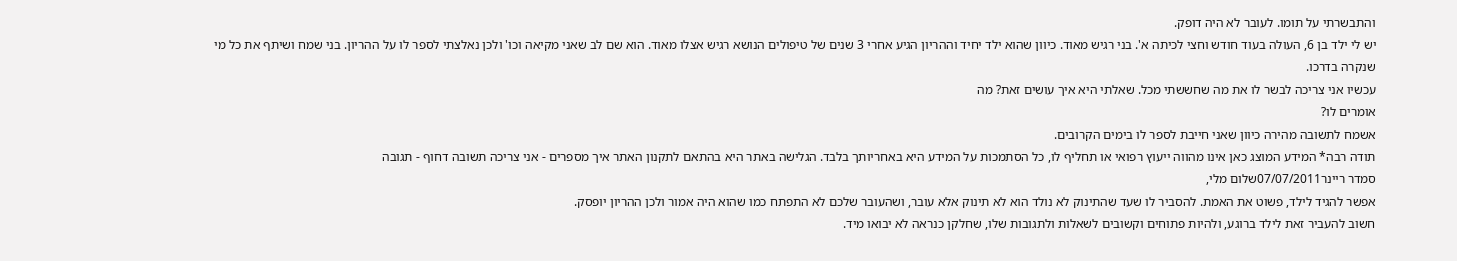והתבשרתי על תומו. לעובר לא היה דופק.
יש לי ילד בן 6, העולה בעוד חודש וחצי לכיתה א'. בני רגיש מאוד. כיוון שהוא ילד יחיד וההריון הגיע אחרי 3 שנים של טיפולים הנושא רגיש אצלו מאוד. הוא שם לב שאני מקיאה וכו' ולכן נאלצתי לספר לו על ההריון. בני שמח ושיתף את כל מי שנקרה בדרכו.
עכשיו אני צריכה לבשר לו את מה שחששתי מכל. שאלתי היא איך עושים זאת? מה
אומרים לו?
אשמח לתשובה מהירה כיוון שאני חייבת לספר לו בימים הקרובים.
תודה רבה* המידע המוצג כאן אינו מהווה ייעוץ רפואי או תחליף לו, כל הסתמכות על המידע היא באחריותך בלבד. הגלישה באתר היא בהתאם לתקנון האתר איך מספרים - אני צריכה תשובה דחוף - תגובה
סמדר ריינר07/07/2011שלום מלי,
אפשר להגיד לילד, פשוט את האמת. להסביר לו שעד שהתינוק לא נולד הוא לא תינוק אלא עובר, ושהעובר שלכם לא התפתח כמו שהוא היה אמור ולכן ההריון יופסק.
חשוב להעביר זאת לילד ברוגע, ולהיות פתוחים וקשובים לשאלות ולתגובות שלו, שחלקן כנראה לא יבואו מיד.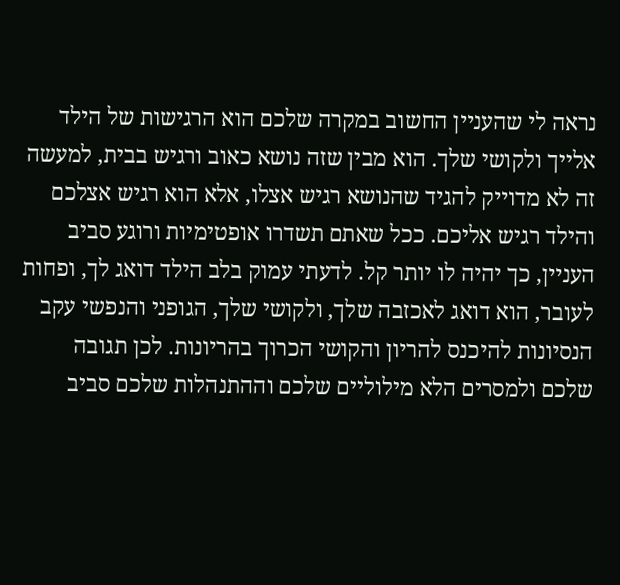נראה לי שהעניין החשוב במקרה שלכם הוא הרגישות של הילד אלייך ולקושי שלך. הוא מבין שזה נושא כאוב ורגיש בבית, למעשה זה לא מדוייק להגיד שהנושא רגיש אצלו, אלא הוא רגיש אצלכם והילד רגיש אליכם. ככל שאתם תשדרו אופטימיות ורוגע סביב העניין, כך יהיה לו יותר קל. לדעתי עמוק בלב הילד דואג לך, ופחות לעובר, הוא דואג לאכזבה שלך, ולקושי שלך, הגופני והנפשי עקב הנסיונות להיכנס להריון והקושי הכרוך בהריונות. לכן תגובה שלכם ולמסרים הלא מילוליים שלכם וההתנהלות שלכם סביב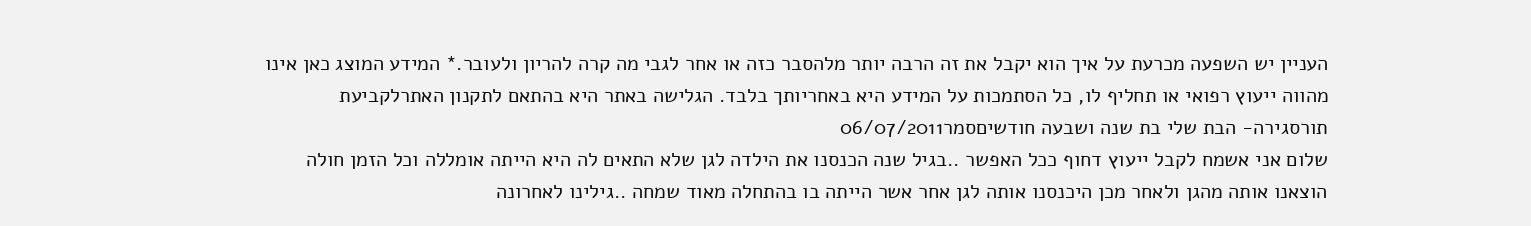העניין יש השפעה מכרעת על איך הוא יקבל את זה הרבה יותר מלהסבר כזה או אחר לגבי מה קרה להריון ולעובר.* המידע המוצג כאן אינו מהווה ייעוץ רפואי או תחליף לו, כל הסתמכות על המידע היא באחריותך בלבד. הגלישה באתר היא בהתאם לתקנון האתרלקביעת תורסגירה- הבת שלי בת שנה ושבעה חודשיםסמר06/07/2011
שלום אני אשמח לקבל ייעוץ דחוף ככל האפשר ..בגיל שנה הכנסנו את הילדה לגן שלא התאים לה היא הייתה אומללה וכל הזמן חולה הוצאנו אותה מהגן ולאחר מכן היכנסנו אותה לגן אחר אשר הייתה בו בהתחלה מאוד שמחה ..גילינו לאחרונה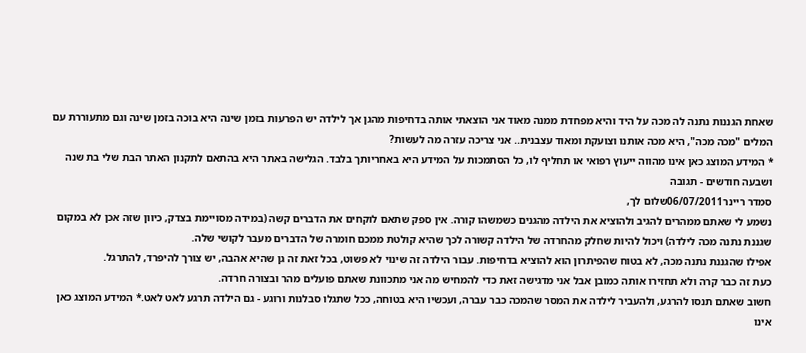שאחת הגננות נתנה לה מכה על היד והיא מפחדת ממנה מאוד אני הוצאתי אותה בדחיפות מהגן אך לילדה יש הפרעות בזמן שינה היא בוכה בזמן שינה וגם מתעוררת עם המלים "מכה מכה", היא מכה אותנו וצועקת ומאוד עצבנית.. אני צריכה עזרה מה לעשות?
* המידע המוצג כאן אינו מהווה ייעוץ רפואי או תחליף לו, כל הסתמכות על המידע היא באחריותך בלבד. הגלישה באתר היא בהתאם לתקנון האתר הבת שלי בת שנה ושבעה חודשים - תגובה
סמדר ריינר06/07/2011שלום לך,
נשמע לי שאתם ממהרים להגיב ולהוציא את הילדה מהגנים כשמשהו קורה. אין ספק שתאם לוקחים את הדברים קשה (במידה מסויימת בצדק, כיוון שזה אכן לא במקום שגננת נתנה מכה לילדה) ויכול להיות שחלק מהחרדה של הילדה קשורה לכך שהיא קולטת ממכם חומרה של הדברים מעבר לקושי שלה.
אפילו שהגננת נתנה מכה, לא בטוח שהפיתרון הוא להוציא בדחיפות. עבור הילדה זה שינוי לא פשוט, בכל זאת זה גן שהיא אהבה, יש צורך להיפרד, להתרגל.
כעת זה כבר קרה ולא תחזירו אותה כמובן אבל אני מדגישה זאת כדי להמחיש מה אני מתכוונת שאתם פועלים מהר ובצורה חרדה.
חשוב שאתם תנסו להרגע, ולהעביר לילדה את המסר שהמכה כבר עברה, ועכשיו היא בטוחה, ככל שתגלו סבלנות ורוגע - גם הילדה תרגע לאט לאט.* המידע המוצג כאן אינו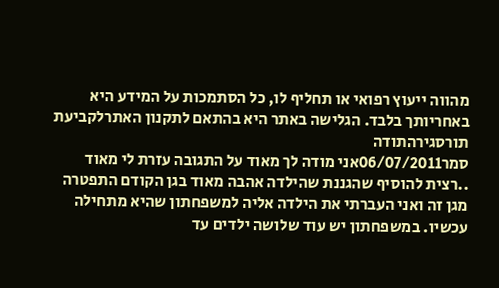מהווה ייעוץ רפואי או תחליף לו, כל הסתמכות על המידע היא באחריותך בלבד. הגלישה באתר היא בהתאם לתקנון האתרלקביעת תורסגירהתודה
סמר06/07/2011אני מודה לך מאוד על התגובה עזרת לי מאוד ..רצית להוסיף שהגננת שהילדה אהבה מאוד בגן הקודם התפטרה מגן זה ואני העברתי את הילדה אליה למשפחתון שהיא מתחילה עכשיו. במשפחתון יש עוד שלושה ילדים עד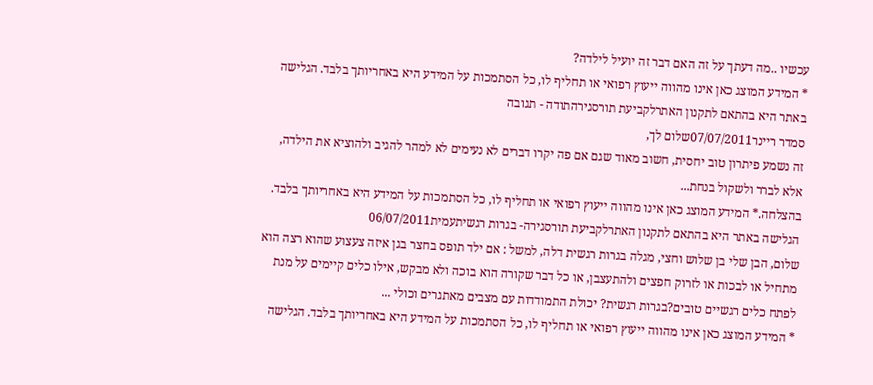עכשיו ..מה דעתך על זה האם דבר זה יועיל לילדה?
* המידע המוצג כאן אינו מהווה ייעוץ רפואי או תחליף לו, כל הסתמכות על המידע היא באחריותך בלבד. הגלישה באתר היא בהתאם לתקנון האתרלקביעת תורסגירהתודה - תגובה
סמדר ריינר07/07/2011שלום לך,
זה נשמע פיתרון טוב יחסית, חשוב מאוד שגם אם פה יקרו דברים לא נעימים לא למהר להגיב ולהוציא את הילדה, אלא לברר ולשקול בנחת...
בהצלחה.* המידע המוצג כאן אינו מהווה ייעוץ רפואי או תחליף לו, כל הסתמכות על המידע היא באחריותך בלבד. הגלישה באתר היא בהתאם לתקנון האתרלקביעת תורסגירה- בגרות רגשיתעמית06/07/2011
שלום, הבן שלי בן שלוש וחצי, מגלה בגרות רגשית דלה, למשל : אם ילד תופס בחצר בגן איזה צעצוע שהוא רצה הוא מתחיל או לבכות או לזרוק חפצים ולהתעצבן, או כל דבר שקורה הוא בוכה ולא מבקש, אילו כלים קיימים על מנת לפתח כלים רגשיים טובים?בגרות רגשית? יכולת התמודדות עם מצבים מאתגרים וכולי ...
* המידע המוצג כאן אינו מהווה ייעוץ רפואי או תחליף לו, כל הסתמכות על המידע היא באחריותך בלבד. הגלישה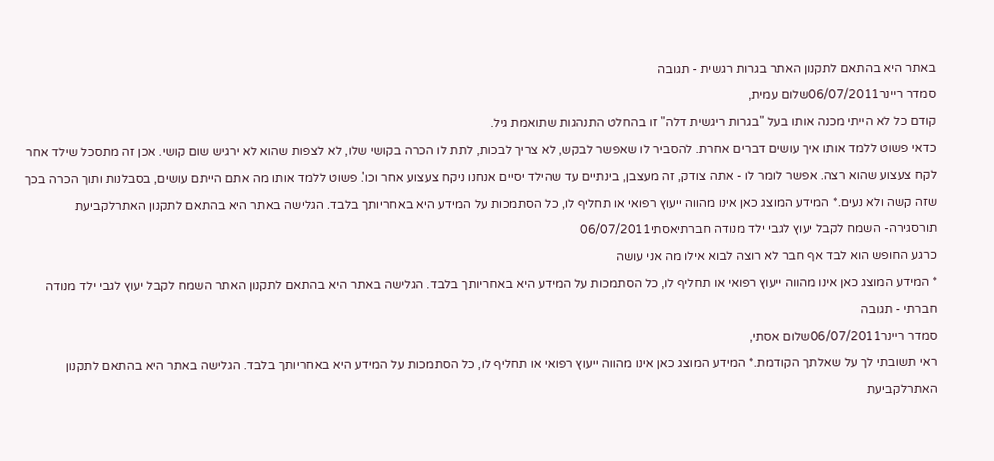באתר היא בהתאם לתקנון האתר בגרות רגשית - תגובה
סמדר ריינר06/07/2011שלום עמית,
קודם כל לא הייתי מכנה אותו בעל "בגרות ריגשית דלה" זו בהחלט התנהגות שתואמת גיל.
כדאי פשוט ללמד אותו איך עושים דברים אחרת. להסביר לו שאפשר לבקש, לא צריך לבכות, לתת לו הכרה בקושי שלו, לא לצפות שהוא לא ירגיש שום קושי. אכן זה מתסכל שילד אחר לקח צעצוע שהוא רצה. אפשר לומר לו - אתה צודק, זה מעצבן, בינתיים עד שהילד יסיים אנחנו ניקח צעצוע אחר וכו'. פשוט ללמד אותו מה אתם הייתם עושים, בסבלנות ותוך הכרה בכך שזה קשה ולא נעים.* המידע המוצג כאן אינו מהווה ייעוץ רפואי או תחליף לו, כל הסתמכות על המידע היא באחריותך בלבד. הגלישה באתר היא בהתאם לתקנון האתרלקביעת תורסגירה- השמח לקבל יעוץ לגבי ילד מנודה חברתיאסתי06/07/2011
כרגע החופש הוא לבד אף חבר לא רוצה לבוא אילו מה אני עושה
* המידע המוצג כאן אינו מהווה ייעוץ רפואי או תחליף לו, כל הסתמכות על המידע היא באחריותך בלבד. הגלישה באתר היא בהתאם לתקנון האתר השמח לקבל יעוץ לגבי ילד מנודה חברתי - תגובה
סמדר ריינר06/07/2011שלום אסתי,
ראי תשובתי לך על שאלתך הקודמת.* המידע המוצג כאן אינו מהווה ייעוץ רפואי או תחליף לו, כל הסתמכות על המידע היא באחריותך בלבד. הגלישה באתר היא בהתאם לתקנון האתרלקביעת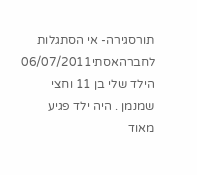תורסגירה- אי הסתגלות לחברהאסתי06/07/2011
הילד שלי בן 11 וחצי שמנמן . היה ילד פגיע מאוד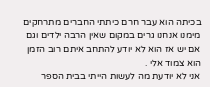בכיתה הוא עבר חרם כיתתי החברים מתרחקים מימנו אנחנו גרים במקום שאין הרבה ילדים וגם אם יש אז הוא לא יודע להתחב איתם רוב הזמן הוא צמוד אלי .
אני לא יודעת מה לעשות הייתי בבית הספר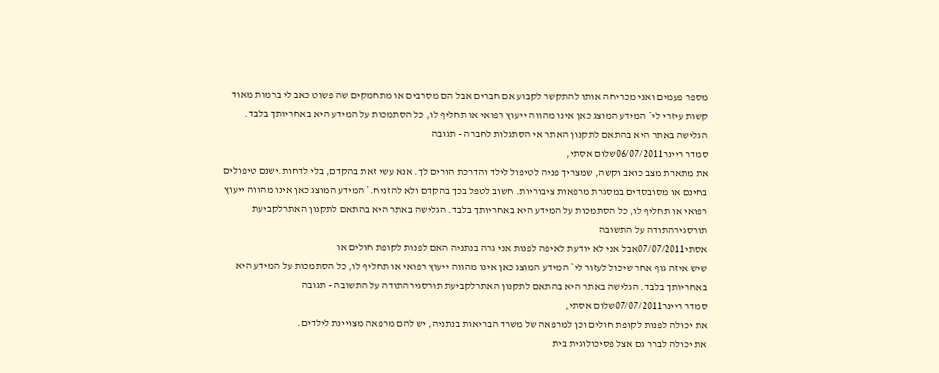מספר פעמים ואני מכריחה אותו להתקשר לקבוע אם חברים אבל הם מסרבים או מתחמקים שה פשוט כאב לי ברמות מאוד קשות עיזרי לי* המידע המוצג כאן אינו מהווה ייעוץ רפואי או תחליף לו, כל הסתמכות על המידע היא באחריותך בלבד. הגלישה באתר היא בהתאם לתקנון האתר אי הסתגלות לחברה - תגובה
סמדר ריינר06/07/2011שלום אסתי,
את מתארת מצב כואב וקשה, שמצריך פניה לטיפול לילד והדרכת הורים לך. אנא עשי זאת בהקדם, בלי לדחות.ישנם טיפולים בחינם או מסובסדים במסגרת מרפאות ציבוריות. חשוב לטפל בכך בהקדם ולא להזניח.* המידע המוצג כאן אינו מהווה ייעוץ רפואי או תחליף לו, כל הסתמכות על המידע היא באחריותך בלבד. הגלישה באתר היא בהתאם לתקנון האתרלקביעת תורסגירהתודה על התשובה
אסתי07/07/2011אבל אני לא יודעת לאיפה לפנות אני גרה בנתניה האם לפנות לקופת חולים או
שיש איזה גוף אחר שיכול לעזור לי* המידע המוצג כאן אינו מהווה ייעוץ רפואי או תחליף לו, כל הסתמכות על המידע היא באחריותך בלבד. הגלישה באתר היא בהתאם לתקנון האתרלקביעת תורסגירהתודה על התשובה - תגובה
סמדר ריינר07/07/2011שלום אסתי,
את יכולה לפנות לקופת חולים וכן למרפאה של משרד הבריאות בנתניה, יש להם מרפאה מצויינת לילדים.
את יכולה לברר גם אצל פסיכולוגית בית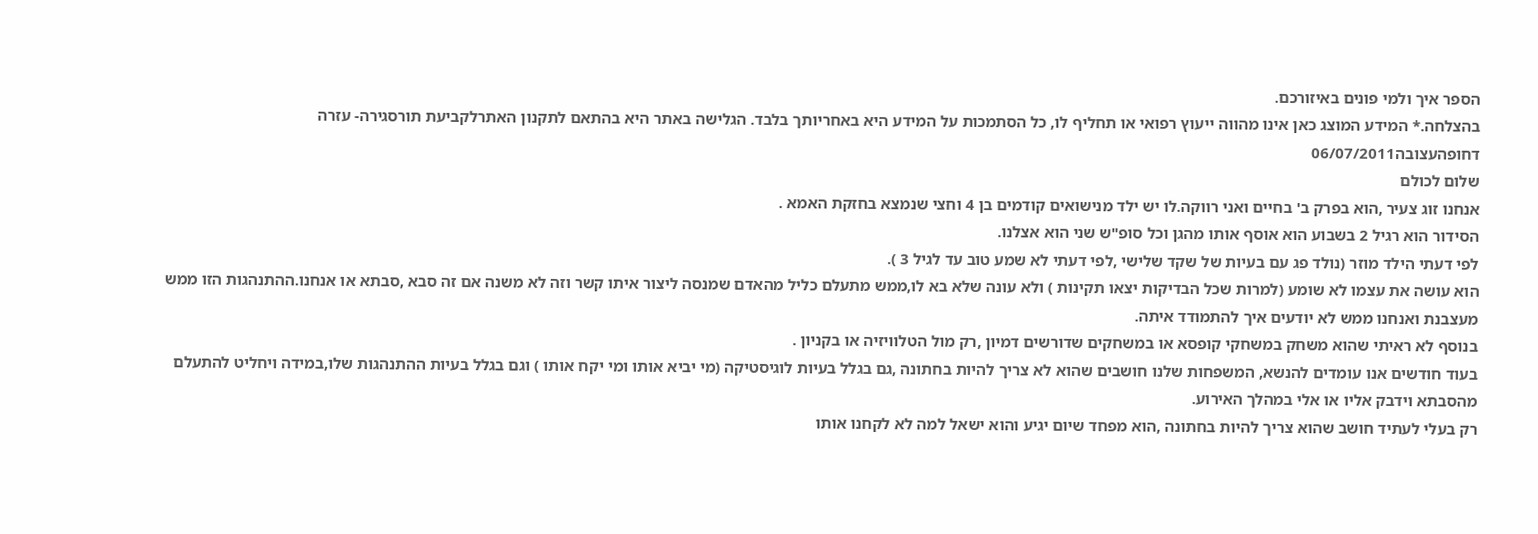הספר איך ולמי פונים באיזורכם.
בהצלחה.* המידע המוצג כאן אינו מהווה ייעוץ רפואי או תחליף לו, כל הסתמכות על המידע היא באחריותך בלבד. הגלישה באתר היא בהתאם לתקנון האתרלקביעת תורסגירה- עזרה דחופהעצובה06/07/2011
שלום לכולם
אנחנו זוג צעיר ,הוא בפרק ב' בחיים ואני רווקה.לו יש ילד מנישואים קודמים בן 4 וחצי שנמצא בחזקת האמא .
הסידור הוא רגיל 2 בשבוע הוא אוסף אותו מהגן וכל סופ"ש שני הוא אצלנו.
לפי דעתי הילד מוזר (נולד פג עם בעיות של שקד שלישי ,לפי דעתי לא שמע טוב עד לגיל 3 ).
הוא עושה את עצמו לא שומע (למרות שכל הבדיקות יצאו תקינות ) ולא עונה שלא בא לו,ממש מתעלם כליל מהאדם שמנסה ליצור איתו קשר וזה לא משנה אם זה סבא ,סבתא או אנחנו.ההתנהגות הזו ממש מעצבנת ואנחנו ממש לא יודעים איך להתמודד איתה.
בנוסף לא ראיתי שהוא משחק במשחקי קופסא או במשחקים שדורשים דמיון ,רק מול הטלוויזיה או בקניון .
בעוד חודשים אנו עומדים להנשא, המשפחות שלנו חושבים שהוא לא צריך להיות בחתונה ,גם בגלל בעיות לוגיסטיקה (מי יביא אותו ומי יקח אותו ) וגם בגלל בעיות ההתנהגות שלו,במידה ויחליט להתעלם מהסבתא וידבק אליו או אלי במהלך האירוע.
רק בעלי לעתיד חושב שהוא צריך להיות בחתונה ,הוא מפחד שיום יגיע והוא ישאל למה לא לקחנו אותו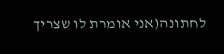לחתונה(אני אומרת לו שצריך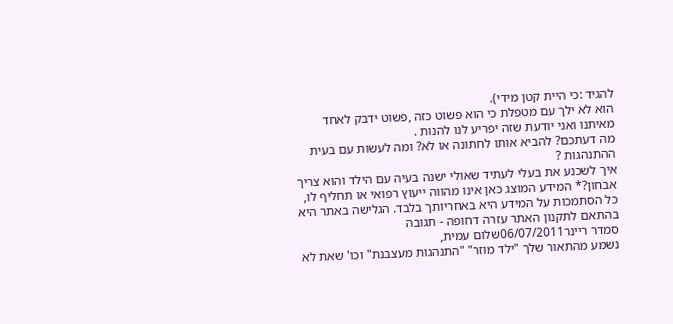להגיד :כי היית קטן מידי).
הוא לא ילך עם מטפלת כי הוא פשוט כזה ,פשוט ידבק לאחד מאיתנו ואני יודעת שזה יפריע לנו להנות .
מה דעתכם? להביא אותו לחתונה או לא? ומה לעשות עם בעית ההתנהגות ?
איך לשכנע את בעלי לעתיד שאולי ישנה בעיה עם הילד והוא צריך אבחון?* המידע המוצג כאן אינו מהווה ייעוץ רפואי או תחליף לו, כל הסתמכות על המידע היא באחריותך בלבד. הגלישה באתר היא בהתאם לתקנון האתר עזרה דחופה - תגובה
סמדר ריינר06/07/2011שלום עמית,
נשמע מהתאור שלך "ילד מוזר" "התנהגות מעצבנת" וכו' שאת לא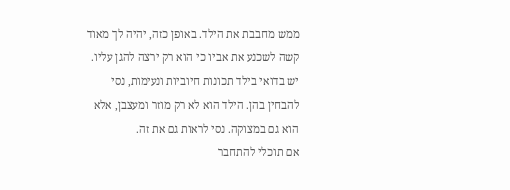ממש מחבבת את הילד. באופן כזה, יהיה לך מאוד קשה לשכנע את אביו כי הוא רק ירצה להגן עליו. יש בדואי בילד תכונות חיוביות ונעימות, נסי להבחין בהן. הילד הוא לא רק מוזר ומעצבן, אלא הוא גם במצוקה. נסי לראות גם את זה.
אם תוכלי להתחבר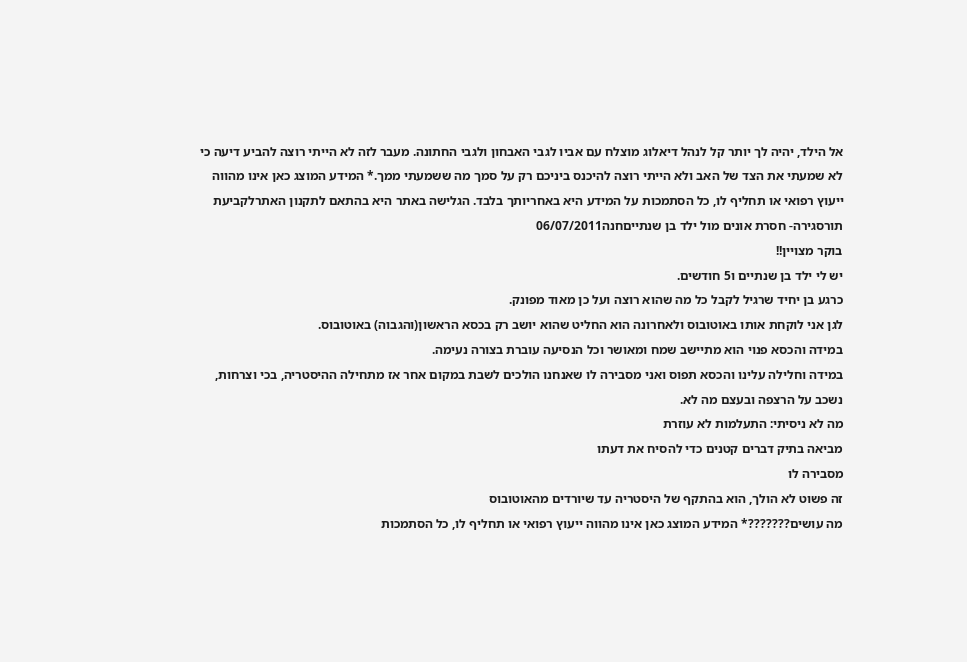אל הילד, יהיה לך יותר קל לנהל דיאלוג מוצלח עם אביו לגבי האבחון ולגבי החתונה. מעבר לזה לא הייתי רוצה להביע דיעה כי לא שמעתי את הצד של האב ולא הייתי רוצה להיכנס ביניכם רק על סמך מה ששמעתי ממך.* המידע המוצג כאן אינו מהווה ייעוץ רפואי או תחליף לו, כל הסתמכות על המידע היא באחריותך בלבד. הגלישה באתר היא בהתאם לתקנון האתרלקביעת תורסגירה- חסרת אונים מול ילד בן שנתייםחנה06/07/2011
בוקר מצויין!!
יש לי ילד בן שנתיים ו5 חודשים.
כרגע בן יחיד שרגיל לקבל כל מה שהוא רוצה ועל כן מאוד מפונק.
לגן אני לוקחת אותו באוטובוס ולאחרונה הוא החליט שהוא יושב רק בכסא הראשון(והגבוה) באוטובוס.
במידה והכסא פנוי הוא מתיישב שמח ומאושר וכל הנסיעה עוברת בצורה נעימה.
במידה וחלילה עלינו והכסא תפוס ואני מסבירה לו שאנחנו הולכים לשבת במקום אחר אז מתחילה ההיסטריה, בכי וצרחות, נשכב על הרצפה ובעצם מה לא.
מה לא ניסיתי: התעלמות לא עוזרת
מביאה בתיק דברים קטנים כדי להסיח את דעתו
מסבירה לו
זה פשוט לא הולך, הוא בהתקף של היסטריה עד שיורדים מהאוטובוס
מה עושים???????* המידע המוצג כאן אינו מהווה ייעוץ רפואי או תחליף לו, כל הסתמכות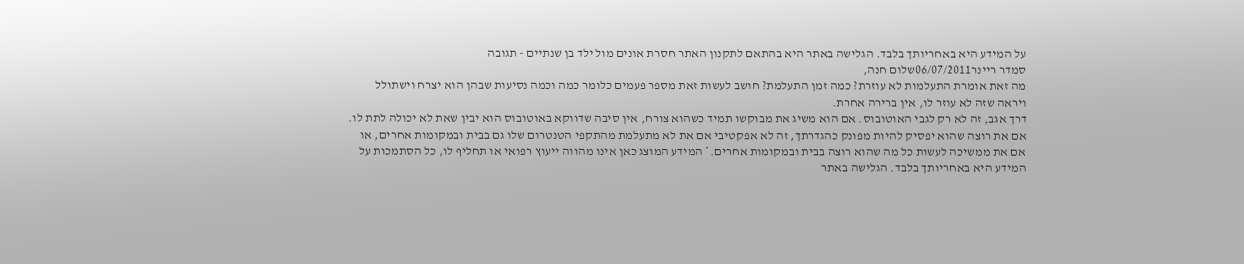על המידע היא באחריותך בלבד. הגלישה באתר היא בהתאם לתקנון האתר חסרת אונים מול ילד בן שנתיים - תגובה
סמדר ריינר06/07/2011שלום חנה,
מה זאת אומרת התעלמות לא עוזרת? כמה זמן התעלמת? חושב לעשות זאת מספר פעמים כלומר כמה וכמה נסיעות שבהן הוא יצרח וישתולל ויראה שזה לא עוזר לו, אין ברירה אחרת.
דרך אגב, זה לא רק לגבי האוטובוס. אם הוא משיג את מבוקשו תמיד כשהוא צורח, אין סיבה שדווקא באוטובוס הוא יבין שאת לא יכולה לתת לו. אם את רוצה שהוא יפסיק להיות מפונק כהגדרתך, זה לא אפקטיבי אם את לא מתעלמת מהתקפי הטנטרום שלו גם בבית ובמקומות אחרים, או אם את ממשיכה לעשות כל מה שהוא רוצה בבית ובמקומות אחרים.* המידע המוצג כאן אינו מהווה ייעוץ רפואי או תחליף לו, כל הסתמכות על המידע היא באחריותך בלבד. הגלישה באתר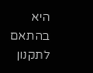היא בהתאם לתקנון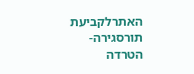האתרלקביעת תורסגירה- הטרדה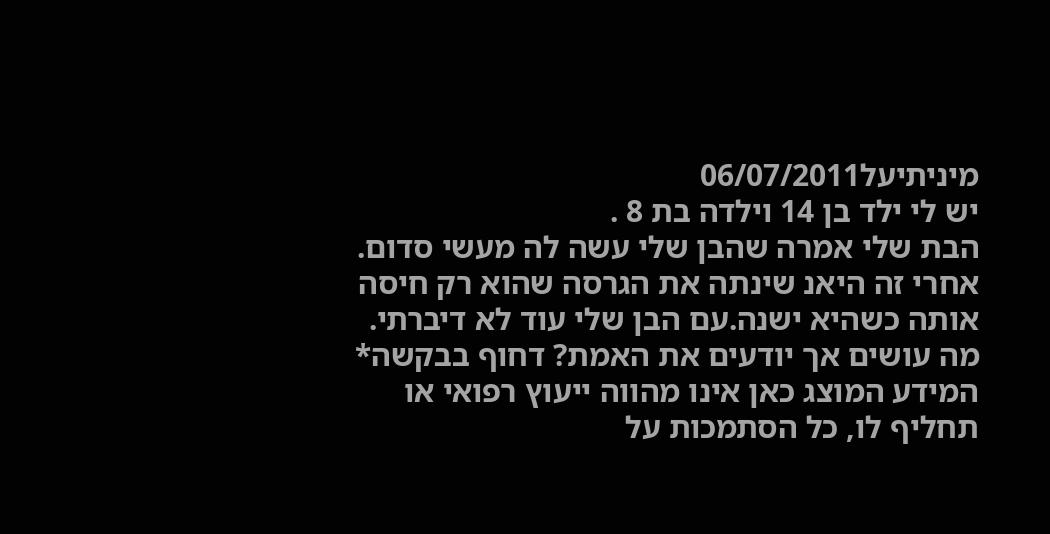מיניתיעל06/07/2011
יש לי ילד בן 14 וילדה בת 8 .
הבת שלי אמרה שהבן שלי עשה לה מעשי סדום. אחרי זה היאנ שינתה את הגרסה שהוא רק חיסה אותה כשהיא ישנה.עם הבן שלי עוד לא דיברתי.
מה עושים אך יודעים את האמת? דחוף בבקשה* המידע המוצג כאן אינו מהווה ייעוץ רפואי או תחליף לו, כל הסתמכות על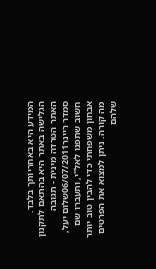המידע היא באחריותך בלבד. הגלישה באתר היא בהתאם לתקנון האתר הטרדה מינית - תגובה
סמדר ריינר06/07/2011שלום יעל,
חשוב שתפנו לאל"י, ותעברו שם אבחון משפחתי כדי להבין טוב יותר מה קורה. ניתן למצוא את הפרטים שלהם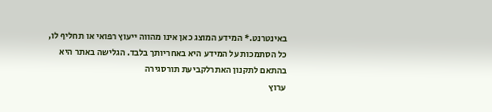באינטרנט.* המידע המוצג כאן אינו מהווה ייעוץ רפואי או תחליף לו, כל הסתמכות על המידע היא באחריותך בלבד. הגלישה באתר היא בהתאם לתקנון האתרלקביעת תורסגירה
ערוץ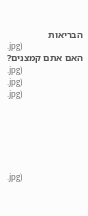הבריאות
.jpg)
האם אתם קמצנים?
.jpg)
.jpg)
.jpg)






.jpg)